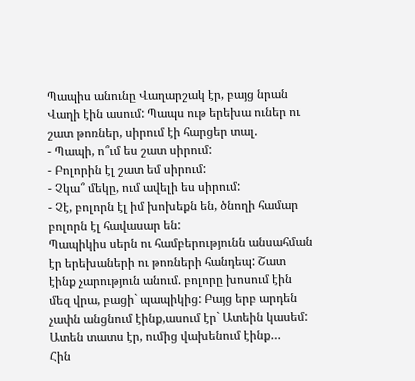Պապիս անունը Վաղարշակ էր, բայց նրան Վաղի էին ասում: Պապս ութ երեխա ուներ ու շատ թոռներ, սիրում էի հարցեր տալ.
- Պապի, ո՞ւմ ես շատ սիրում:
- Բոլորին էլ շատ եմ սիրում:
- Չկա՞ մեկը, ում ավելի ես սիրում:
- Չէ, բոլորն էլ իմ խոխեքն են, ծնողի համար բոլորն էլ հավասար են:
Պապիկիս սերն ու համբերությունն անսահման էր երեխաների ու թոռների հանդեպ: Շատ էինք չարություն անում. բոլորը խոսում էին մեզ վրա, բացի` պապիկից: Բայց երբ արդեն չափն անցնում էինք,ասում էր` Ատեին կասեմ: Ատեն տատս էր, ումից վախենում էինք…
Հին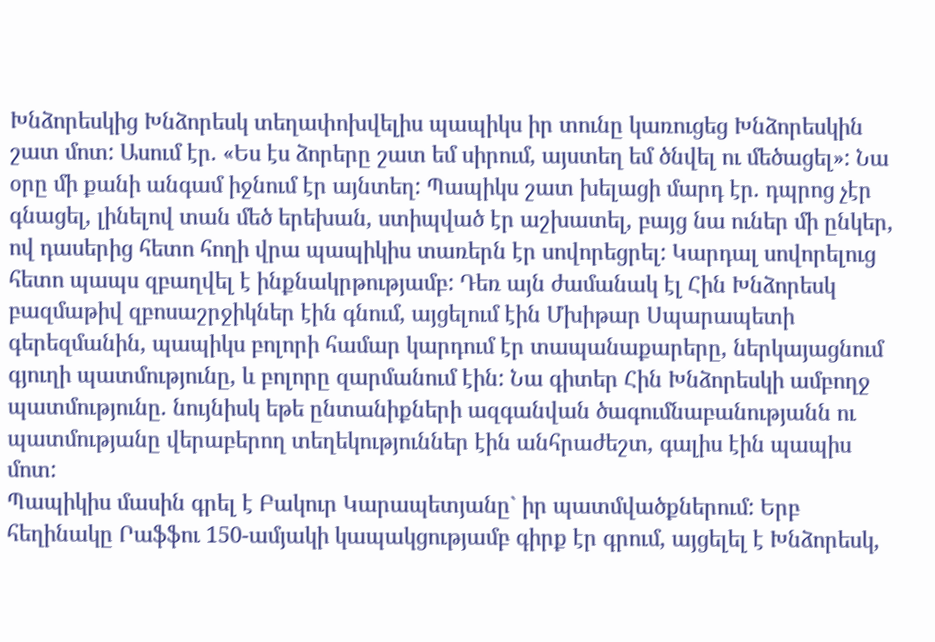Խնձորեսկից Խնձորեսկ տեղափոխվելիս պապիկս իր տունը կառուցեց Խնձորեսկին շատ մոտ: Ասում էր. «Ես էս ձորերը շատ եմ սիրում, այստեղ եմ ծնվել ու մեծացել»: Նա օրը մի քանի անգամ իջնում էր այնտեղ: Պապիկս շատ խելացի մարդ էր. դպրոց չէր գնացել, լինելով տան մեծ երեխան, ստիպված էր աշխատել, բայց նա ուներ մի ընկեր, ով դասերից հետո հողի վրա պապիկիս տառերն էր սովորեցրել: Կարդալ սովորելուց հետո պապս զբաղվել է ինքնակրթությամբ: Դեռ այն ժամանակ էլ Հին Խնձորեսկ բազմաթիվ զբոսաշրջիկներ էին գնում, այցելում էին Մխիթար Սպարապետի գերեզմանին, պապիկս բոլորի համար կարդում էր տապանաքարերը, ներկայացնում գյուղի պատմությունը, և բոլորը զարմանում էին: Նա գիտեր Հին Խնձորեսկի ամբողջ պատմությունը. նույնիսկ եթե ընտանիքների ազգանվան ծագումնաբանությանն ու պատմությանը վերաբերող տեղեկություններ էին անհրաժեշտ, գալիս էին պապիս մոտ:
Պապիկիս մասին գրել է Բակուր Կարապետյանը` իր պատմվածքներում: Երբ հեղինակը Րաֆֆու 150-ամյակի կապակցությամբ գիրք էր գրում, այցելել է Խնձորեսկ,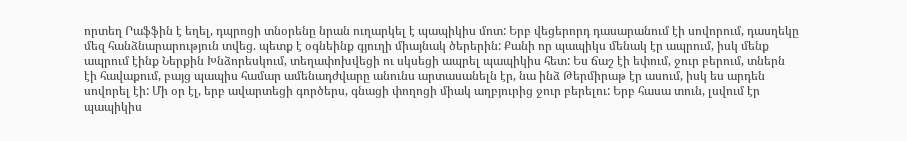որտեղ Րաֆֆին է եղել, դպրոցի տնօրենը նրան ուղարկել է պապիկիս մոտ: Երբ վեցերորդ դասարանում էի սովորում, դասղեկը մեզ հանձնարարություն տվեց. պետք է օգնեինք գյուղի միայնակ ծերերին: Քանի որ պապիկս մենակ էր ապրում, իսկ մենք ապրում էինք Ներքին Խնձորեսկում, տեղափոխվեցի ու սկսեցի ապրել պապիկիս հետ: Ես ճաշ էի եփում, ջուր բերում, տներն էի հավաքում, բայց պապիս համար ամենադժվարը անունս արտասանելն էր, նա ինձ Թերմիրաթ էր ասում, իսկ ես արդեն սովորել էի: Մի օր էլ, երբ ավարտեցի գործերս, գնացի փողոցի միակ աղբյուրից ջուր բերելու: Երբ հասա տուն, լսվում էր պապիկիս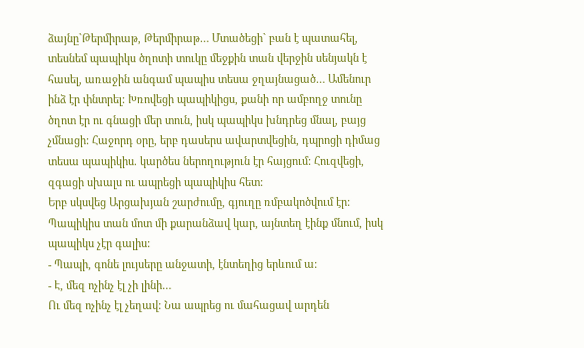ձայնը`Թերմիրաթ, Թերմիրաթ… Մտածեցի` բան է պատահել, տեսնեմ պապիկս ծղոտի տուկը մեջքին տան վերջին սենյակն է հասել, առաջին անգամ պապիս տեսա ջղայնացած… Ամենուր ինձ էր փնտրել: Խռովեցի պապիկիցս, քանի որ ամբողջ տունը ծղոտ էր ու գնացի մեր տուն, իսկ պապիկս խնդրեց մնալ, բայց չմնացի: Հաջորդ օրը, երբ դասերս ավարտվեցին, դպրոցի դիմաց տեսա պապիկիս. կարծես ներողություն էր հայցում: Հուզվեցի, զգացի սխալս ու ապրեցի պապիկիս հետ:
Երբ սկսվեց Արցախյան շարժումը, գյուղը ռմբակոծվում էր: Պապիկիս տան մոտ մի քարանձավ կար, այնտեղ էինք մնում, իսկ պապիկս չէր գալիս:
- Պապի, գոնե լույսերը անջատի, էնտեղից երևում ա:
- Է, մեզ ոչինչ էլ չի լինի…
Ու մեզ ոչինչ էլ չեղավ: Նա ապրեց ու մահացավ արդեն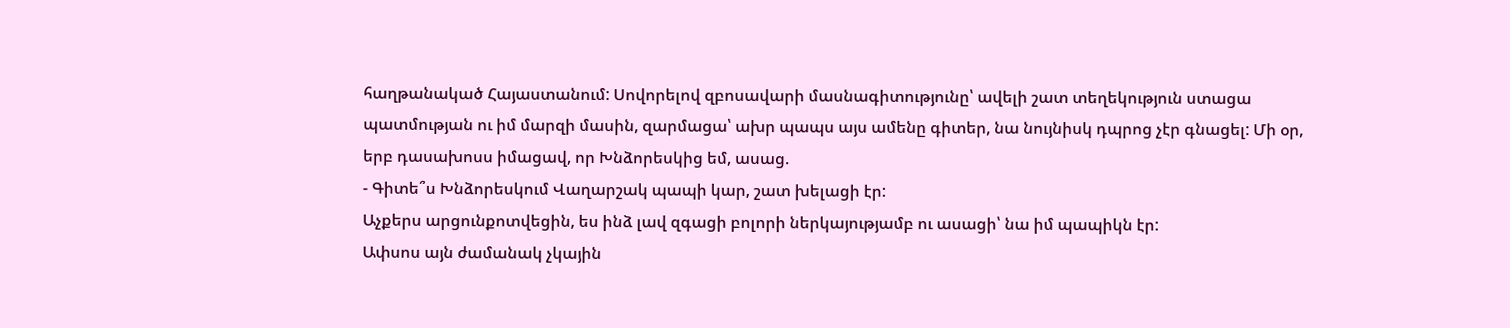հաղթանակած Հայաստանում: Սովորելով զբոսավարի մասնագիտությունը՝ ավելի շատ տեղեկություն ստացա պատմության ու իմ մարզի մասին, զարմացա՝ ախր պապս այս ամենը գիտեր, նա նույնիսկ դպրոց չէր գնացել: Մի օր, երբ դասախոսս իմացավ, որ Խնձորեսկից եմ, ասաց.
- Գիտե՞ս Խնձորեսկում Վաղարշակ պապի կար, շատ խելացի էր:
Աչքերս արցունքոտվեցին, ես ինձ լավ զգացի բոլորի ներկայությամբ ու ասացի՝ նա իմ պապիկն էր:
Ափսոս այն ժամանակ չկային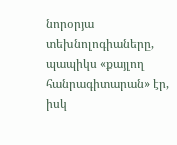նորօրյա տեխնոլոգիաները, պապիկս «քայլող հանրագիտարան» էր, իսկ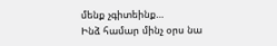մենք չգիտեինք…
Ինձ համար մինչ օրս նա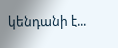կենդանի է...